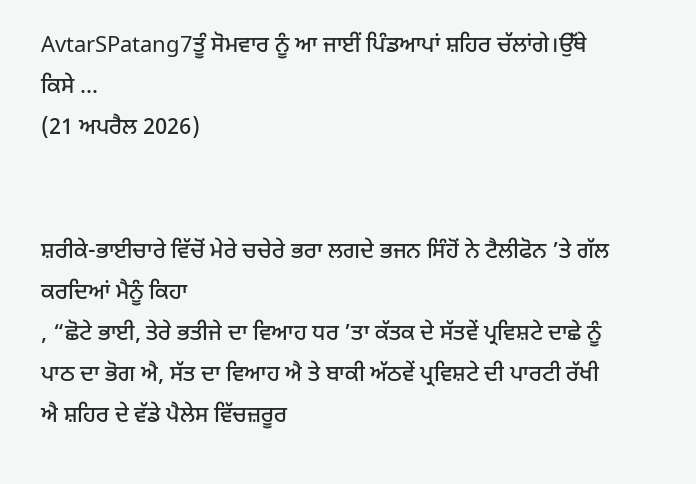AvtarSPatang7ਤੂੰ ਸੋਮਵਾਰ ਨੂੰ ਆ ਜਾਈਂ ਪਿੰਡਆਪਾਂ ਸ਼ਹਿਰ ਚੱਲਾਂਗੇ।ਉੱਥੇ ਕਿਸੇ ...
(21 ਅਪਰੈਲ 2026)


ਸ਼ਰੀਕੇ-ਭਾਈਚਾਰੇ ਵਿੱਚੋਂ ਮੇਰੇ ਚਚੇਰੇ ਭਰਾ ਲਗਦੇ ਭਜਨ ਸਿੰਹੋਂ ਨੇ ਟੈਲੀਫੋਨ ’ਤੇ ਗੱਲ ਕਰਦਿਆਂ ਮੈਨੂੰ ਕਿਹਾ
, “ਛੋਟੇ ਭਾਈ, ਤੇਰੇ ਭਤੀਜੇ ਦਾ ਵਿਆਹ ਧਰ ’ਤਾ ਕੱਤਕ ਦੇ ਸੱਤਵੇਂ ਪ੍ਰਵਿਸ਼ਟੇ ਦਾਛੇ ਨੂੰ ਪਾਠ ਦਾ ਭੋਗ ਐ, ਸੱਤ ਦਾ ਵਿਆਹ ਐ ਤੇ ਬਾਕੀ ਅੱਠਵੇਂ ਪ੍ਰਵਿਸ਼ਟੇ ਦੀ ਪਾਰਟੀ ਰੱਖੀ ਐ ਸ਼ਹਿਰ ਦੇ ਵੱਡੇ ਪੈਲੇਸ ਵਿੱਚਜ਼ਰੂਰ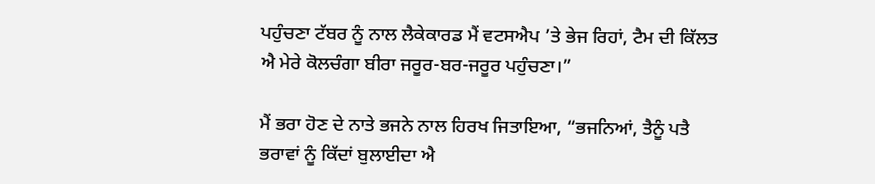ਪਹੁੰਚਣਾ ਟੱਬਰ ਨੂੰ ਨਾਲ ਲੈਕੇਕਾਰਡ ਮੈਂ ਵਟਸਐਪ ’ਤੇ ਭੇਜ ਰਿਹਾਂ, ਟੈਮ ਦੀ ਕਿੱਲਤ ਐ ਮੇਰੇ ਕੋਲਚੰਗਾ ਬੀਰਾ ਜਰੂਰ-ਬਰ-ਜਰੂਰ ਪਹੁੰਚਣਾ।”

ਮੈਂ ਭਰਾ ਹੋਣ ਦੇ ਨਾਤੇ ਭਜਨੇ ਨਾਲ ਹਿਰਖ ਜਿਤਾਇਆ, “ਭਜਨਿਆਂ, ਤੈਨੂੰ ਪਤੈ ਭਰਾਵਾਂ ਨੂੰ ਕਿੱਦਾਂ ਬੁਲਾਈਦਾ‌ ਐ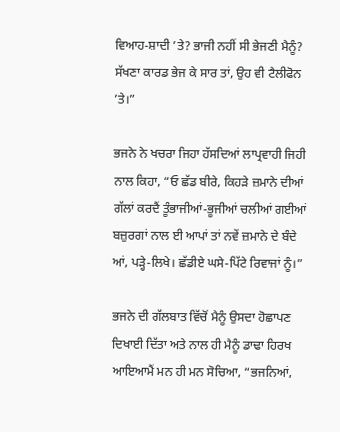ਵਿਆਹ-ਸ਼ਾਦੀ ’ਤੇ? ਭਾਜੀ ਨਹੀਂ ਸੀ ਭੇਜਣੀ ਮੈਨੂੰ? ਸੱਖਣਾ ਕਾਰਡ ਭੇਜ ਕੇ ਸਾਰ ਤਾਂ, ਉਹ ਵੀ ਟੈਲੀਫੋਨ ’ਤੇ।”

ਭਜਨੇ ਨੇ ਖਚਰਾ ਜਿਹਾ ਹੱਸਦਿਆਂ ਲਾਪ੍ਰਵਾਹੀ ਜਿਹੀ ਨਾਲ ਕਿਹਾ, “ਓ ਛੱਡ ਬੀਰੇ, ਕਿਹੜੇ ਜ਼ਮਾਨੇ ਦੀਆਂ ਗੱਲਾਂ ਕਰਦੈਂ ਤੂੰਭਾਜੀਆਂ-ਭੂਜੀਆਂ ਚਲੀਆਂ ਗਈਆਂ ਬਜ਼ੁਰਗਾਂ ਨਾਲ ਈ ਆਪਾਂ ਤਾਂ ਨਵੇਂ ਜ਼ਮਾਨੇ ਦੇ ਬੰਦੇ ਆਂ, ਪੜ੍ਹੇ-ਲਿਖੇ। ਛੱਡੀਏ ਘਸੇ-ਪਿੱਟੇ ਰਿਵਾਜਾਂ ਨੂੰ।”

ਭਜਨੇ ਦੀ ਗੱਲਬਾਤ ਵਿੱਚੋਂ ਮੈਨੂੰ ਉਸਦਾ ਹੋਛਾਪਣ ਦਿਖਾਈ ਦਿੱਤਾ ਅਤੇ ਨਾਲ ਹੀ ਮੈਨੂੰ ਡਾਢਾ ਹਿਰਖ ਆਇਆਮੈਂ ਮਨ ਹੀ ਮਨ ਸੋਚਿਆ, “ਭਜਨਿਆਂ,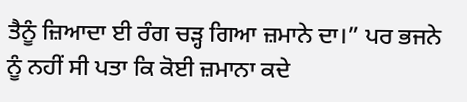ਤੈਨੂੰ ਜ਼ਿਆਦਾ ਈ ਰੰਗ ਚੜ੍ਹ ਗਿਆ ਜ਼ਮਾਨੇ ਦਾ।” ਪਰ ਭਜਨੇ ਨੂੰ ਨਹੀਂ ਸੀ ਪਤਾ ਕਿ ਕੋਈ ਜ਼ਮਾਨਾ ਕਦੇ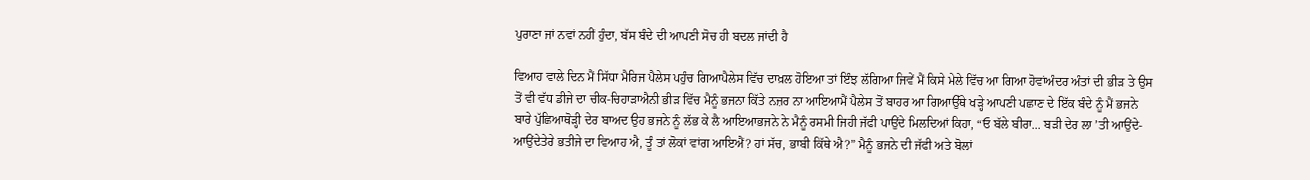ਪੁਰਾਣਾ ਜਾਂ ਨਵਾਂ ਨਹੀਂ ਹੁੰਦਾ, ਬੱਸ ਬੰਦੇ ਦੀ ਆਪਣੀ ਸੋਚ ਹੀ ਬਦਲ ਜਾਂਦੀ ਹੈ

ਵਿਆਹ ਵਾਲੇ ਦਿਨ ਮੈਂ ਸਿੱਧਾ ਮੈਰਿਜ ਪੈਲੇਸ ਪਹੁੰਚ ਗਿਆਪੈਲੇਸ ਵਿੱਚ ਦਾਖ਼ਲ ਹੋਇਆ ਤਾਂ ਇੰਝ ਲੱਗਿਆ ਜਿਵੇਂ ਮੈਂ ਕਿਸੇ ਮੇਲੇ ਵਿੱਚ ਆ ਗਿਆ ਹੋਵਾਂਅੰਦਰ ਅੰਤਾਂ ਦੀ ਭੀੜ ਤੇ ਉਸ ਤੋਂ ਵੀ ਵੱਧ ਡੀਜੇ ਦਾ ਚੀਕ-ਚਿਹਾੜਾਐਨੀ ਭੀੜ ਵਿੱਚ ਮੈਨੂੰ ਭਜਨਾ ਕਿੱਤੇ ਨਜ਼ਰ ਨਾ ਆਇਆਮੈਂ ਪੈਲੇਸ ਤੋਂ ਬਾਹਰ ਆ ਗਿਆਉੱਥੇ ਖੜ੍ਹੇ ਆਪਣੀ ਪਛਾਣ ਦੇ ਇੱਕ ਬੰਦੇ ਨੂੰ ਮੈਂ ਭਜਨੇ ਬਾਰੇ ਪੁੱਛਿਆਥੋੜ੍ਹੀ ਦੇਰ ਬਾਅਦ ਉਹ ਭਜਨੇ ਨੂੰ ਲੱਭ ਕੇ ਲੈ ਆਇਆਭਜਨੇ ਨੇ ਮੈਨੂੰ ਰਸਮੀ ਜਿਹੀ ਜੱਫੀ ਪਾਉਂਦੇ ਮਿਲਦਿਆਂ ਕਿਹਾ, “ਓ ਬੱਲੇ ਬੀਰਾ... ਬੜੀ ਦੇਰ ਲਾ ’ਤੀ ਆਉਂਦੇ-ਆਉਂਦੇਤੇਰੇ ਭਤੀਜੇ ਦਾ ਵਿਆਹ ਐ, ਤੂੰ ਤਾਂ ਲੋਕਾਂ ਵਾਂਗ ਆਇਐਂ? ਹਾਂ ਸੱਚ, ਭਾਬੀ ਕਿੱਥੇ ਐ?” ਮੈਨੂੰ ਭਜਨੇ ਦੀ ਜੱਫੀ ਅਤੇ ਬੋਲਾਂ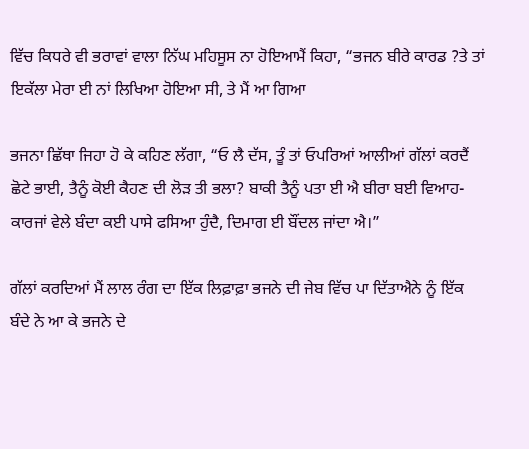ਵਿੱਚ ਕਿਧਰੇ ਵੀ ਭਰਾਵਾਂ ਵਾਲਾ ਨਿੱਘ ਮਹਿਸੂਸ ਨਾ ਹੋਇਆਮੈਂ ਕਿਹਾ, “ਭਜਨ ਬੀਰੇ ਕਾਰਡ ?ਤੇ ਤਾਂ ਇਕੱਲਾ ਮੇਰਾ ਈ ਨਾਂ ਲਿਖਿਆ ਹੋਇਆ ਸੀ, ਤੇ ਮੈਂ ਆ ਗਿਆ

ਭਜਨਾ ਛਿੱਥਾ ਜਿਹਾ ਹੋ ਕੇ ਕਹਿਣ ਲੱਗਾ, “ਓ ਲੈ ਦੱਸ, ਤੂੰ ਤਾਂ ਓਪਰਿਆਂ ਆਲੀਆਂ ਗੱਲਾਂ ਕਰਦੈਂ ਛੋਟੇ ਭਾਈ, ਤੈਨੂੰ ਕੋਈ ਕੈਹਣ ਦੀ ਲੋੜ ਤੀ ਭਲਾ? ਬਾਕੀ ਤੈਨੂੰ ਪਤਾ ਈ ਐ ਬੀਰਾ ਬਈ ਵਿਆਹ-ਕਾਰਜਾਂ ਵੇਲੇ ਬੰਦਾ ਕਈ ਪਾਸੇ ਫਸਿਆ ਹੁੰਦੈ, ਦਿਮਾਗ ਈ ਬੌਂਦਲ ਜਾਂਦਾ ਐ।”

ਗੱਲਾਂ ਕਰਦਿਆਂ ਮੈਂ ਲਾਲ ਰੰਗ ਦਾ ਇੱਕ ਲਿਫ਼ਾਫ਼ਾ ਭਜਨੇ ਦੀ ਜੇਬ ਵਿੱਚ ਪਾ ਦਿੱਤਾਐਨੇ ਨੂੰ ਇੱਕ ਬੰਦੇ ਨੇ ਆ ਕੇ ਭਜਨੇ ਦੇ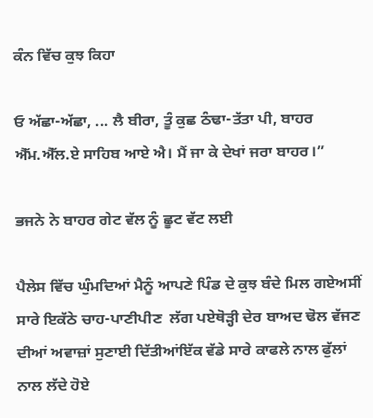ਕੰਨ ਵਿੱਚ ਕੁਝ ਕਿਹਾ

ਓ ਅੱਛਾ-ਅੱਛਾ, ... ਲੈ ਬੀਰਾ, ਤੂੰ ਕੁਛ ਠੰਢਾ-ਤੱਤਾ ਪੀ, ਬਾਹਰ ਐੱਮ.ਐੱਲ.ਏ ਸਾਹਿਬ ਆਏ ਐ। ਮੈਂ ਜਾ ਕੇ ਦੇਖਾਂ ਜਰਾ ਬਾਹਰ।”

ਭਜਨੇ ਨੇ ਬਾਹਰ ਗੇਟ ਵੱਲ ਨੂੰ ਛੂਟ ਵੱਟ ਲਈ

ਪੈਲੇਸ ਵਿੱਚ ਘੁੰਮਦਿਆਂ ਮੈਨੂੰ ਆਪਣੇ ਪਿੰਡ ਦੇ ਕੁਝ ਬੰਦੇ ਮਿਲ ਗਏਅਸੀਂ ਸਾਰੇ ਇਕੱਠੇ ਚਾਹ-ਪਾਣੀਪੀਣ  ਲੱਗ ਪਏਥੋੜ੍ਹੀ ਦੇਰ ਬਾਅਦ ਢੋਲ ਵੱਜਣ ਦੀਆਂ ਅਵਾਜ਼ਾਂ ਸੁਣਾਈ ਦਿੱਤੀਆਂਇੱਕ ਵੱਡੇ ਸਾਰੇ ਕਾਫਲੇ ਨਾਲ ਫੁੱਲਾਂ ਨਾਲ ਲੱਦੇ ਹੋਏ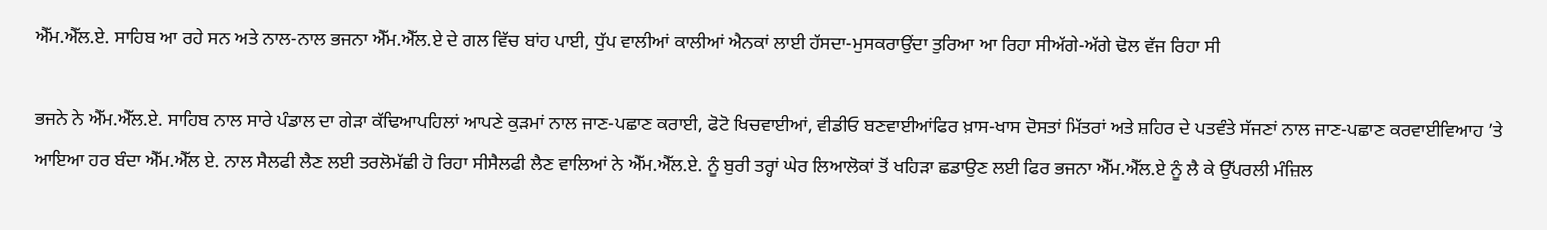ਐੱਮ.ਐੱਲ.ਏ. ਸਾਹਿਬ ਆ ਰਹੇ ਸਨ ਅਤੇ ਨਾਲ-ਨਾਲ ਭਜਨਾ ਐੱਮ.ਐੱਲ.ਏ ਦੇ ਗਲ ਵਿੱਚ ਬਾਂਹ ਪਾਈ, ਧੁੱਪ ਵਾਲੀਆਂ ਕਾਲੀਆਂ ਐਨਕਾਂ ਲਾਈ ਹੱਸਦਾ-ਮੁਸਕਰਾਉਂਦਾ ਤੁਰਿਆ ਆ ਰਿਹਾ ਸੀਅੱਗੇ-ਅੱਗੇ ਢੋਲ ਵੱਜ ਰਿਹਾ ਸੀ

ਭਜਨੇ ਨੇ ਐੱਮ.ਐੱਲ.ਏ. ਸਾਹਿਬ ਨਾਲ ਸਾਰੇ ਪੰਡਾਲ ਦਾ ਗੇੜਾ ਕੱਢਿਆਪਹਿਲਾਂ ਆਪਣੇ ਕੁੜਮਾਂ ਨਾਲ ਜਾਣ-ਪਛਾਣ ਕਰਾਈ, ਫੋਟੋ ਖਿਚਵਾਈਆਂ, ਵੀਡੀਓ ਬਣਵਾਈਆਂਫਿਰ ਖ਼ਾਸ-ਖਾਸ ਦੋਸਤਾਂ ਮਿੱਤਰਾਂ ਅਤੇ ਸ਼ਹਿਰ ਦੇ ਪਤਵੰਤੇ ਸੱਜਣਾਂ ਨਾਲ ਜਾਣ-ਪਛਾਣ ਕਰਵਾਈਵਿਆਹ ’ਤੇ ਆਇਆ ਹਰ ਬੰਦਾ ਐੱਮ.ਐੱਲ ਏ. ਨਾਲ ਸੈਲਫੀ ਲੈਣ ਲਈ ਤਰਲੋਮੱਛੀ ਹੋ ਰਿਹਾ ਸੀਸੈਲਫੀ ਲੈਣ ਵਾਲਿਆਂ ਨੇ ਐੱਮ.ਐੱਲ.ਏ. ਨੂੰ ਬੁਰੀ ਤਰ੍ਹਾਂ ਘੇਰ ਲਿਆਲੋਕਾਂ ਤੋਂ ਖਹਿੜਾ ਛਡਾਉਣ ਲਈ ਫਿਰ ਭਜਨਾ ਐੱਮ.ਐੱਲ.ਏ ਨੂੰ ਲੈ ਕੇ ਉੱਪਰਲੀ ਮੰਜ਼ਿਲ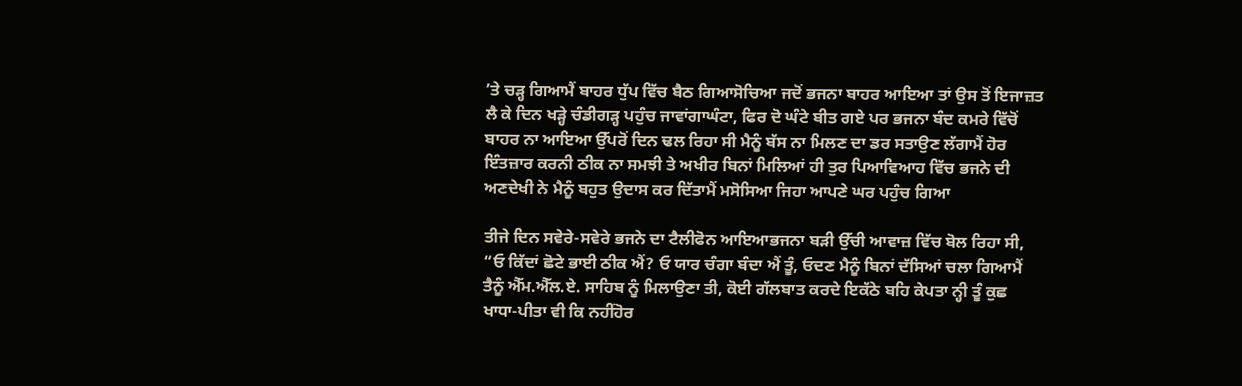’ਤੇ ਚੜ੍ਹ ਗਿਆਮੈਂ ਬਾਹਰ ਧੁੱਪ ਵਿੱਚ ਬੈਠ ਗਿਆਸੋਚਿਆ ਜਦੋਂ ਭਜਨਾ ਬਾਹਰ ਆਇਆ ਤਾਂ ਉਸ ਤੋਂ ਇਜਾਜ਼ਤ ਲੈ ਕੇ ਦਿਨ ਖੜ੍ਹੇ ਚੰਡੀਗੜ੍ਹ ਪਹੁੰਚ ਜਾਵਾਂਗਾਘੰਟਾ, ਫਿਰ ਦੋ ਘੰਟੇ ਬੀਤ ਗਏ ਪਰ ਭਜਨਾ ਬੰਦ ਕਮਰੇ ਵਿੱਚੋਂ ਬਾਹਰ ਨਾ ਆਇਆ ਉੱਪਰੋਂ ਦਿਨ ਢਲ ਰਿਹਾ ਸੀ ਮੈਨੂੰ ਬੱਸ ਨਾ ਮਿਲਣ ਦਾ ਡਰ ਸਤਾਉਣ ਲੱਗਾਮੈਂ ਹੋਰ ਇੰਤਜ਼ਾਰ ਕਰਨੀ ਠੀਕ ਨਾ ਸਮਝੀ ਤੇ ਅਖੀਰ ਬਿਨਾਂ ਮਿਲਿਆਂ ਹੀ ਤੁਰ ਪਿਆਵਿਆਹ ਵਿੱਚ ਭਜਨੇ ਦੀ ਅਣਦੇਖੀ ਨੇ ਮੈਨੂੰ ਬਹੁਤ ਉਦਾਸ ਕਰ ਦਿੱਤਾਮੈਂ ਮਸੋਸਿਆ ਜਿਹਾ ਆਪਣੇ ਘਰ ਪਹੁੰਚ ਗਿਆ

ਤੀਜੇ ਦਿਨ ਸਵੇਰੇ-ਸਵੇਰੇ ਭਜਨੇ ਦਾ ਟੈਲੀਫੋਨ ਆਇਆਭਜਨਾ ਬੜੀ ਉੱਚੀ ਆਵਾਜ਼ ਵਿੱਚ ਬੋਲ ਰਿਹਾ ਸੀ, “ਓ‌ ਕਿੱਦਾਂ ਛੋਟੇ ਭਾਈ ਠੀਕ ਐਂ? ਓ ਯਾਰ ਚੰਗਾ ਬੰਦਾ ਐਂ ਤੂੰ, ਓਦਣ ਮੈਨੂੰ ਬਿਨਾਂ ਦੱਸਿਆਂ ਚਲਾ ਗਿਆਮੈਂ ਤੈਨੂੰ ਐੱਮ.ਐੱਲ.ਏ. ਸਾਹਿਬ ਨੂੰ ਮਿਲਾਉਣਾ ਤੀ, ਕੋਈ ਗੱਲਬਾਤ ਕਰਦੇ ਇਕੱਠੇ ਬਹਿ ਕੇਪਤਾ ਨ੍ਹੀ ਤੂੰ ਕੁਛ ਖਾਧਾ-ਪੀਤਾ ਵੀ ਕਿ ਨਹੀਂਹੋਰ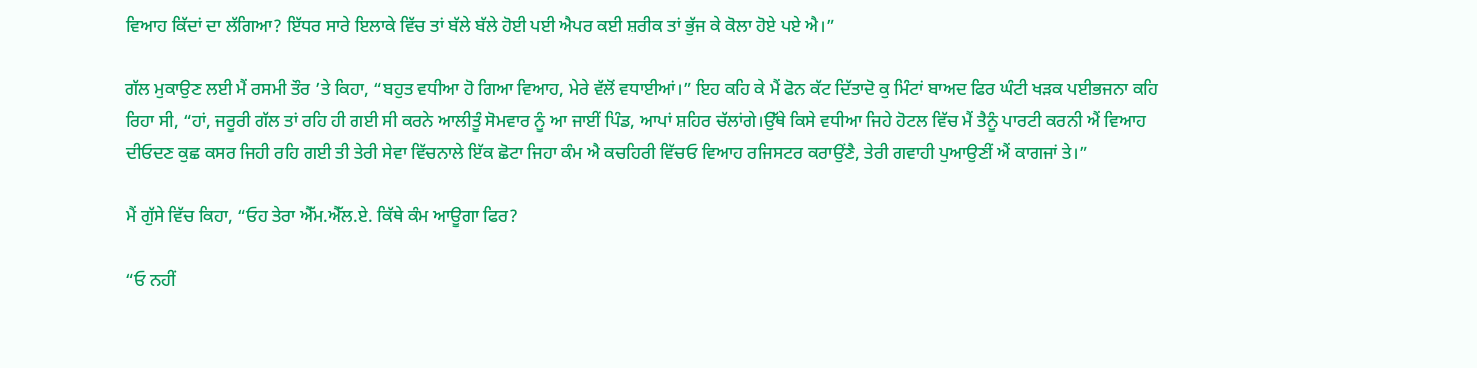ਵਿਆਹ ਕਿੱਦਾਂ ਦਾ ਲੱਗਿਆ? ਇੱਧਰ ਸਾਰੇ ਇਲਾਕੇ ਵਿੱਚ ਤਾਂ ਬੱਲੇ ਬੱਲੇ ਹੋਈ ਪਈ ਐਪਰ ਕਈ‌ ਸ਼ਰੀਕ ਤਾਂ ਭੁੱਜ ਕੇ ਕੋਲਾ ਹੋਏ ਪਏ ਐ।”

ਗੱਲ ਮੁਕਾਉਣ ਲਈ ਮੈਂ ਰਸਮੀ ਤੌਰ ’ਤੇ ਕਿਹਾ, “ਬਹੁਤ ਵਧੀਆ ਹੋ ਗਿਆ ਵਿਆਹ, ਮੇਰੇ ਵੱਲੋਂ ਵਧਾਈਆਂ।” ਇਹ ਕਹਿ ਕੇ ਮੈਂ ਫੋਨ ਕੱਟ ਦਿੱਤਾਦੋ ਕੁ ਮਿੰਟਾਂ ਬਾਅਦ ਫਿਰ ਘੰਟੀ ਖੜਕ ਪਈਭਜਨਾ ਕਹਿ ਰਿਹਾ ਸੀ, “ਹਾਂ, ਜਰੂਰੀ ਗੱਲ ਤਾਂ ਰਹਿ ਹੀ ਗਈ ਸੀ ਕਰਨੇ ਆਲੀਤੂੰ ਸੋਮਵਾਰ ਨੂੰ ਆ ਜਾਈਂ ਪਿੰਡ, ਆਪਾਂ ਸ਼ਹਿਰ ਚੱਲਾਂਗੇ।ਉੱਥੇ ਕਿਸੇ ਵਧੀਆ ਜਿਹੇ ਹੋਟਲ ਵਿੱਚ ਮੈਂ ਤੈਨੂੰ ਪਾਰਟੀ ਕਰਨੀ ਐਂ ਵਿਆਹ ਦੀਓਦਣ ਕੁਛ ਕਸਰ ਜਿਹੀ ਰਹਿ ਗਈ ਤੀ ਤੇਰੀ ਸੇਵਾ ਵਿੱਚਨਾਲੇ ਇੱਕ ਛੋਟਾ ਜਿਹਾ ਕੰਮ ਐ ਕਚਹਿਰੀ ਵਿੱਚਓ ਵਿਆਹ ਰਜਿਸਟਰ ਕਰਾਉਂਣੈ, ਤੇਰੀ ਗਵਾਹੀ ਪੁਆਉਣੀਂ ਐਂ ਕਾਗਜਾਂ ਤੇ।”

ਮੈਂ ਗੁੱਸੇ ਵਿੱਚ ਕਿਹਾ, “ਓਹ ਤੇਰਾ ਐੱਮ.ਐੱਲ.ਏ. ਕਿੱਥੇ ਕੰਮ ਆਊਗਾ ਫਿਰ?

“ਓ‌ ਨਹੀਂ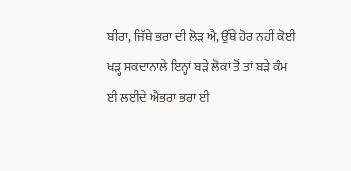ਬੀਰਾ, ਜਿੱਥੇ ਭਰਾ ਦੀ ਲੋੜ ਐ, ਉੱਥੇ ਹੋਰ ਨਹੀਂ ਕੋਈ ਖੜ੍ਹ ਸਕਦਾਨਾਲੇ ਇਨ੍ਹਾਂ ਬੜੇ ਲੋਕਾਂ ਤੋਂ ਤਾਂ ਬੜੇ ਕੰਮ ਈ ਲਈਦੇ ਐਭਰਾ ਭਰਾ ਈ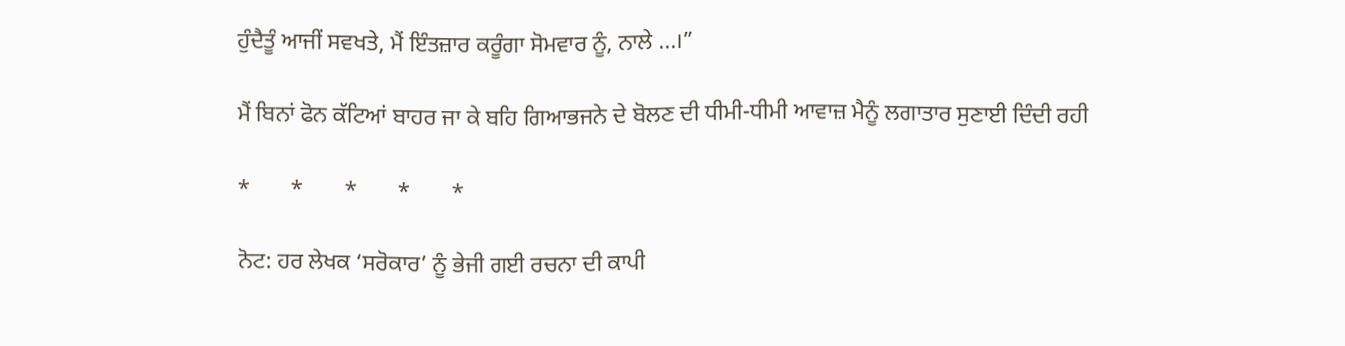ਹੁੰਦੈਤੂੰ ਆਜੀਂ ਸਵਖਤੇ, ਮੈਂ ਇੰਤਜ਼ਾਰ ਕਰੂੰਗਾ ਸੋਮਵਾਰ ਨੂੰ, ਨਾਲੇ ...।”

ਮੈਂ ਬਿਨਾਂ ਫੋਨ ਕੱਟਿਆਂ ਬਾਹਰ ਜਾ ਕੇ ਬਹਿ ਗਿਆਭਜਨੇ ਦੇ ਬੋਲਣ ਦੀ ਧੀਮੀ-ਧੀਮੀ ਆਵਾਜ਼ ਮੈਨੂੰ ਲਗਾਤਾਰ ਸੁਣਾਈ ਦਿੰਦੀ ਰਹੀ

*       *       *       *       *

ਨੋਟ: ਹਰ ਲੇਖਕ ‘ਸਰੋਕਾਰ’ ਨੂੰ ਭੇਜੀ ਗਈ ਰਚਨਾ ਦੀ ਕਾਪੀ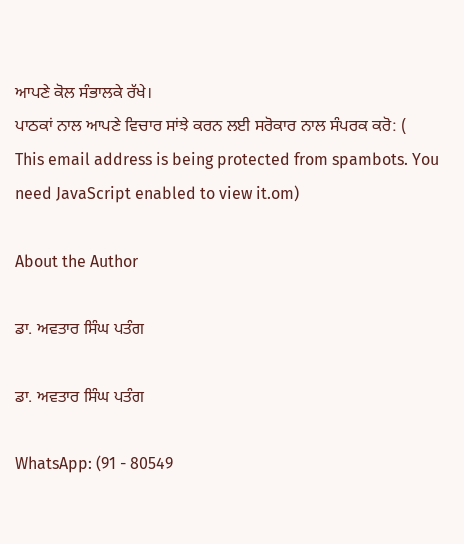ਆਪਣੇ ਕੋਲ ਸੰਭਾਲਕੇ ਰੱਖੇ।
ਪਾਠਕਾਂ ਨਾਲ ਆਪਣੇ ਵਿਚਾਰ ਸਾਂਝੇ ਕਰਨ ਲਈ ਸਰੋਕਾਰ ਨਾਲ ਸੰਪਰਕ ਕਰੋ: (
This email address is being protected from spambots. You need JavaScript enabled to view it.om)

About the Author

ਡਾ. ਅਵਤਾਰ ਸਿੰਘ ਪਤੰਗ

ਡਾ. ਅਵਤਾਰ ਸਿੰਘ ਪਤੰਗ

WhatsApp: (91 - 80549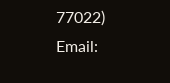77022)
Email: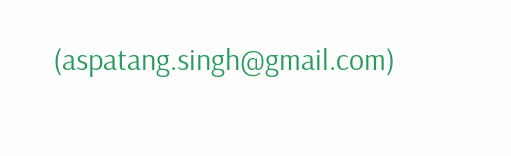(aspatang.singh@gmail.com)